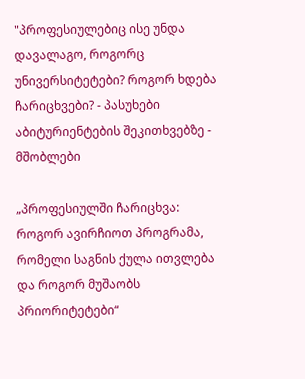"პროფესიულებიც ისე უნდა დავალაგო, როგორც უნივერსიტეტები? როგორ ხდება ჩარიცხვები? - პასუხები აბიტურიენტების შეკითხვებზე - მშობლები

„პროფესიულში ჩარიცხვა: როგორ ავირჩიოთ პროგრამა, რომელი საგნის ქულა ითვლება და როგორ მუშაობს პრიორიტეტები“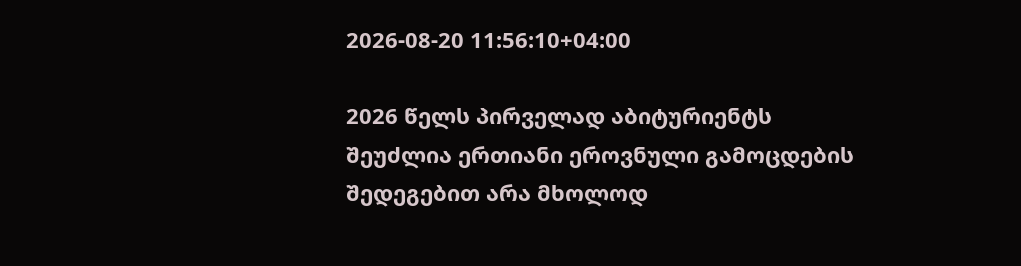2026-08-20 11:56:10+04:00

2026 წელს პირველად აბიტურიენტს შეუძლია ერთიანი ეროვნული გამოცდების შედეგებით არა მხოლოდ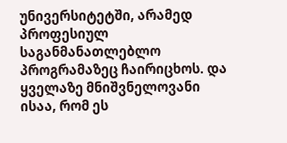უნივერსიტეტში, არამედ პროფესიულ საგანმანათლებლო პროგრამაზეც ჩაირიცხოს. და ყველაზე მნიშვნელოვანი ისაა, რომ ეს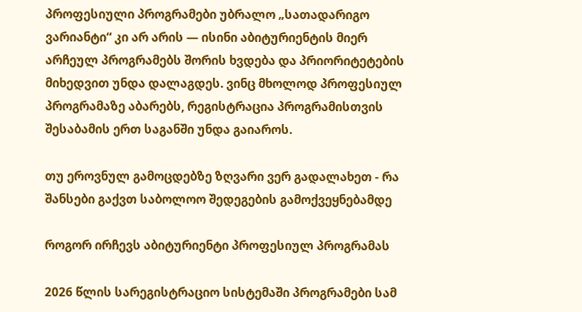პროფესიული პროგრამები უბრალო „სათადარიგო ვარიანტი“ კი არ არის — ისინი აბიტურიენტის მიერ არჩეულ პროგრამებს შორის ხვდება და პრიორიტეტების მიხედვით უნდა დალაგდეს. ვინც მხოლოდ პროფესიულ პროგრამაზე აბარებს, რეგისტრაცია პროგრამისთვის შესაბამის ერთ საგანში უნდა გაიაროს.

თუ ეროვნულ გამოცდებზე ზღვარი ვერ გადალახეთ - რა შანსები გაქვთ საბოლოო შედეგების გამოქვეყნებამდე

როგორ ირჩევს აბიტურიენტი პროფესიულ პროგრამას

2026 წლის სარეგისტრაციო სისტემაში პროგრამები სამ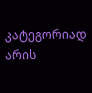კატეგორიად არის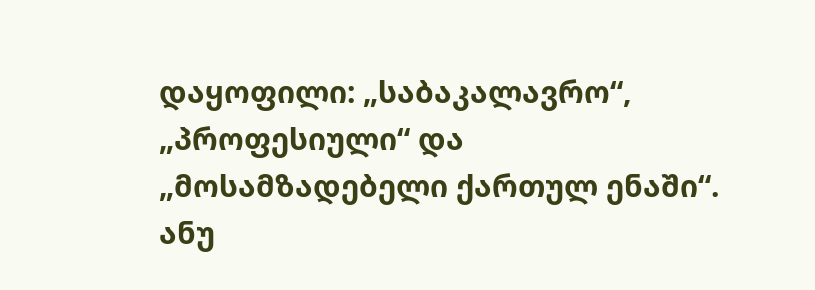დაყოფილი: „საბაკალავრო“, „პროფესიული“ და „მოსამზადებელი ქართულ ენაში“. ანუ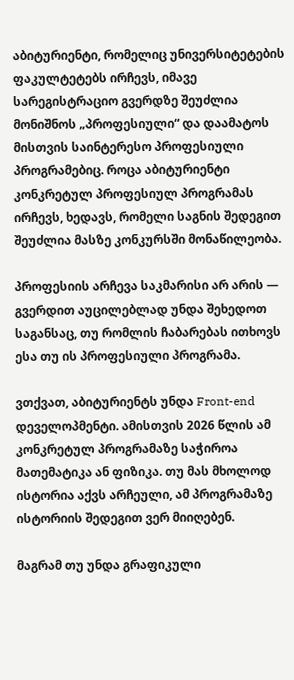აბიტურიენტი, რომელიც უნივერსიტეტების ფაკულტეტებს ირჩევს, იმავე სარეგისტრაციო გვერდზე შეუძლია მონიშნოს „პროფესიული“ და დაამატოს მისთვის საინტერესო პროფესიული პროგრამებიც. როცა აბიტურიენტი კონკრეტულ პროფესიულ პროგრამას ირჩევს, ხედავს, რომელი საგნის შედეგით შეუძლია მასზე კონკურსში მონაწილეობა.

პროფესიის არჩევა საკმარისი არ არის — გვერდით აუცილებლად უნდა შეხედოთ საგანსაც, თუ რომლის ჩაბარებას ითხოვს ესა თუ ის პროფესიული პროგრამა.

ვთქვათ, აბიტურიენტს უნდა Front-end დეველოპმენტი. ამისთვის 2026 წლის ამ კონკრეტულ პროგრამაზე საჭიროა მათემატიკა ან ფიზიკა. თუ მას მხოლოდ ისტორია აქვს არჩეული, ამ პროგრამაზე ისტორიის შედეგით ვერ მიიღებენ.

მაგრამ თუ უნდა გრაფიკული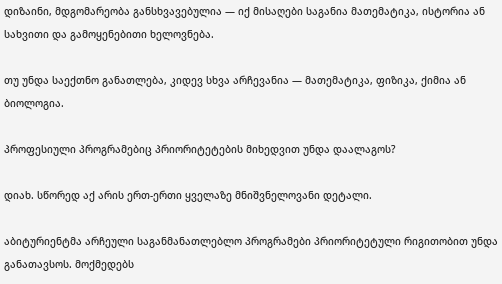დიზაინი, მდგომარეობა განსხვავებულია — იქ მისაღები საგანია მათემატიკა, ისტორია ან სახვითი და გამოყენებითი ხელოვნება.

თუ უნდა საექთნო განათლება, კიდევ სხვა არჩევანია — მათემატიკა, ფიზიკა, ქიმია ან ბიოლოგია.

პროფესიული პროგრამებიც პრიორიტეტების მიხედვით უნდა დაალაგოს?

დიახ. სწორედ აქ არის ერთ-ერთი ყველაზე მნიშვნელოვანი დეტალი.

აბიტურიენტმა არჩეული საგანმანათლებლო პროგრამები პრიორიტეტული რიგითობით უნდა განათავსოს. მოქმედებს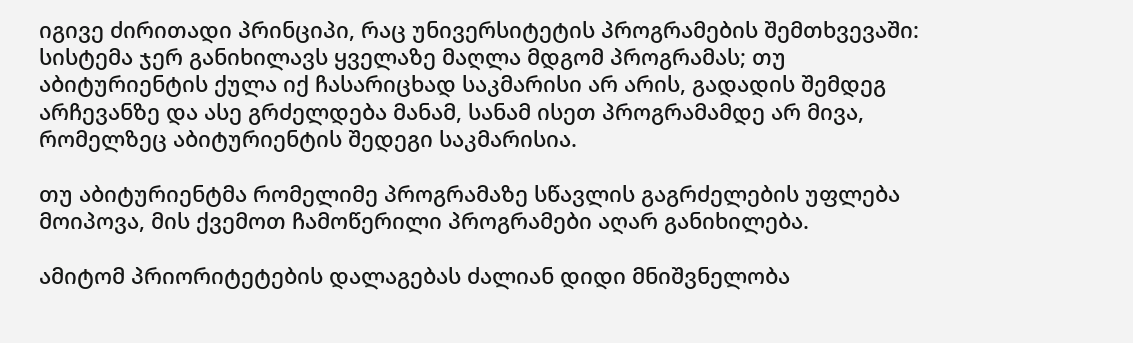იგივე ძირითადი პრინციპი, რაც უნივერსიტეტის პროგრამების შემთხვევაში: სისტემა ჯერ განიხილავს ყველაზე მაღლა მდგომ პროგრამას; თუ აბიტურიენტის ქულა იქ ჩასარიცხად საკმარისი არ არის, გადადის შემდეგ არჩევანზე და ასე გრძელდება მანამ, სანამ ისეთ პროგრამამდე არ მივა, რომელზეც აბიტურიენტის შედეგი საკმარისია.

თუ აბიტურიენტმა რომელიმე პროგრამაზე სწავლის გაგრძელების უფლება მოიპოვა, მის ქვემოთ ჩამოწერილი პროგრამები აღარ განიხილება.

ამიტომ პრიორიტეტების დალაგებას ძალიან დიდი მნიშვნელობა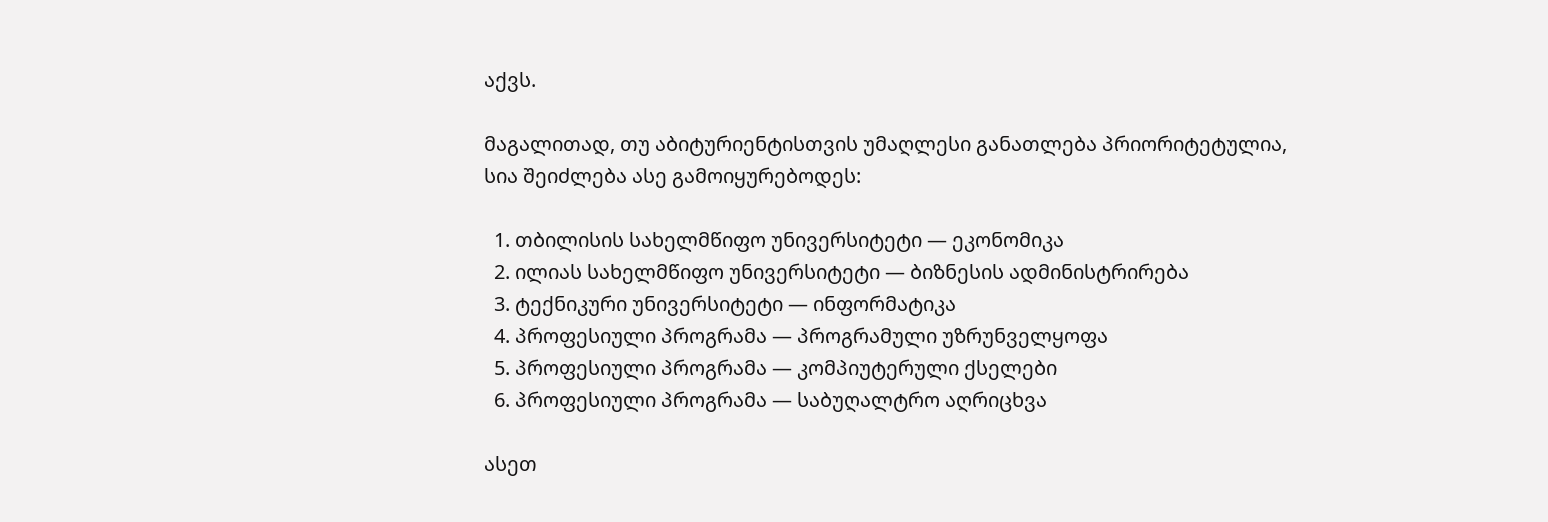აქვს.

მაგალითად, თუ აბიტურიენტისთვის უმაღლესი განათლება პრიორიტეტულია, სია შეიძლება ასე გამოიყურებოდეს:

  1. თბილისის სახელმწიფო უნივერსიტეტი — ეკონომიკა
  2. ილიას სახელმწიფო უნივერსიტეტი — ბიზნესის ადმინისტრირება
  3. ტექნიკური უნივერსიტეტი — ინფორმატიკა
  4. პროფესიული პროგრამა — პროგრამული უზრუნველყოფა
  5. პროფესიული პროგრამა — კომპიუტერული ქსელები
  6. პროფესიული პროგრამა — საბუღალტრო აღრიცხვა

ასეთ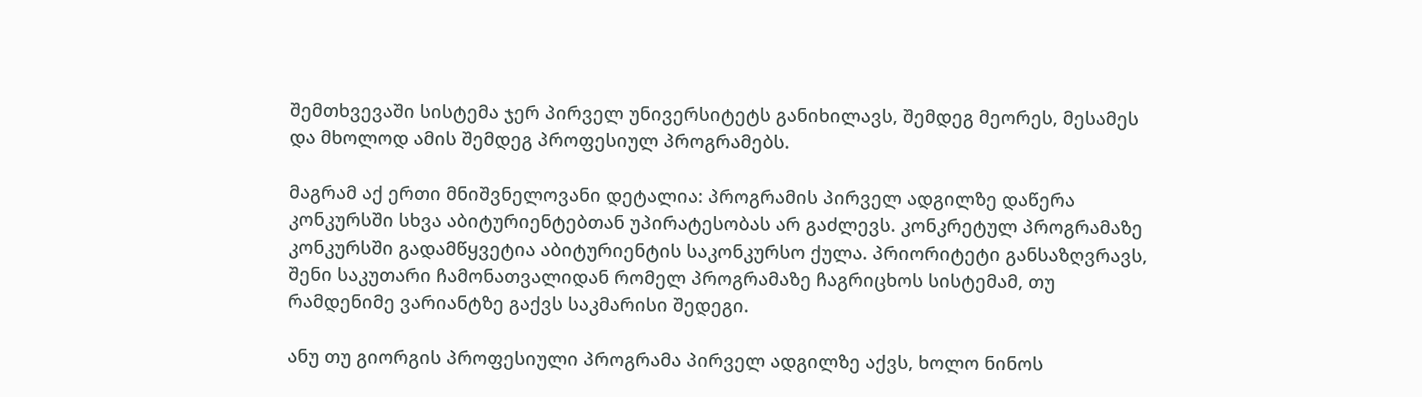შემთხვევაში სისტემა ჯერ პირველ უნივერსიტეტს განიხილავს, შემდეგ მეორეს, მესამეს და მხოლოდ ამის შემდეგ პროფესიულ პროგრამებს.

მაგრამ აქ ერთი მნიშვნელოვანი დეტალია: პროგრამის პირველ ადგილზე დაწერა კონკურსში სხვა აბიტურიენტებთან უპირატესობას არ გაძლევს. კონკრეტულ პროგრამაზე კონკურსში გადამწყვეტია აბიტურიენტის საკონკურსო ქულა. პრიორიტეტი განსაზღვრავს, შენი საკუთარი ჩამონათვალიდან რომელ პროგრამაზე ჩაგრიცხოს სისტემამ, თუ რამდენიმე ვარიანტზე გაქვს საკმარისი შედეგი.

ანუ თუ გიორგის პროფესიული პროგრამა პირველ ადგილზე აქვს, ხოლო ნინოს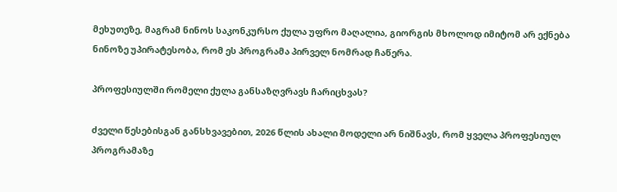მეხუთეზე, მაგრამ ნინოს საკონკურსო ქულა უფრო მაღალია, გიორგის მხოლოდ იმიტომ არ ექნება ნინოზე უპირატესობა, რომ ეს პროგრამა პირველ ნომრად ჩაწერა.

პროფესიულში რომელი ქულა განსაზღვრავს ჩარიცხვას?

ძველი წესებისგან განსხვავებით, 2026 წლის ახალი მოდელი არ ნიშნავს, რომ ყველა პროფესიულ პროგრამაზე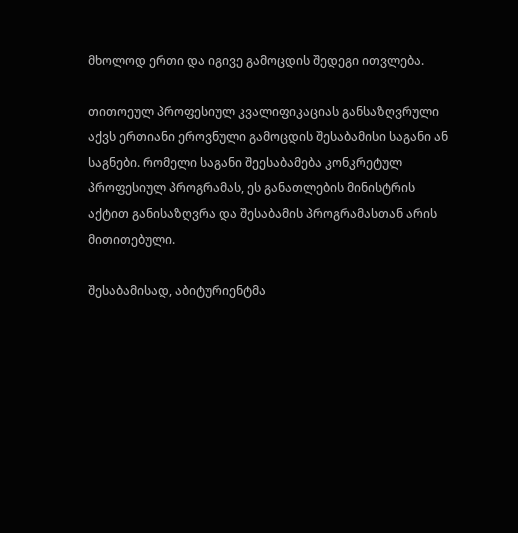მხოლოდ ერთი და იგივე გამოცდის შედეგი ითვლება.

თითოეულ პროფესიულ კვალიფიკაციას განსაზღვრული აქვს ერთიანი ეროვნული გამოცდის შესაბამისი საგანი ან საგნები. რომელი საგანი შეესაბამება კონკრეტულ პროფესიულ პროგრამას, ეს განათლების მინისტრის აქტით განისაზღვრა და შესაბამის პროგრამასთან არის მითითებული.

შესაბამისად, აბიტურიენტმა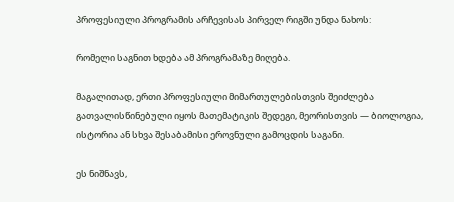პროფესიული პროგრამის არჩევისას პირველ რიგში უნდა ნახოს:

რომელი საგნით ხდება ამ პროგრამაზე მიღება.

მაგალითად, ერთი პროფესიული მიმართულებისთვის შეიძლება გათვალისწინებული იყოს მათემატიკის შედეგი, მეორისთვის — ბიოლოგია, ისტორია ან სხვა შესაბამისი ეროვნული გამოცდის საგანი.

ეს ნიშნავს,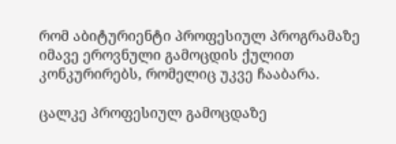რომ აბიტურიენტი პროფესიულ პროგრამაზე იმავე ეროვნული გამოცდის ქულით კონკურირებს, რომელიც უკვე ჩააბარა.

ცალკე პროფესიულ გამოცდაზე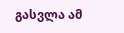გასვლა ამ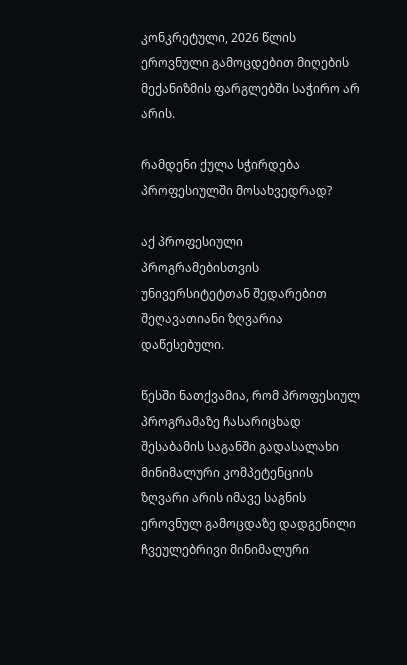კონკრეტული, 2026 წლის ეროვნული გამოცდებით მიღების მექანიზმის ფარგლებში საჭირო არ არის.

რამდენი ქულა სჭირდება პროფესიულში მოსახვედრად?

აქ პროფესიული პროგრამებისთვის უნივერსიტეტთან შედარებით შეღავათიანი ზღვარია დაწესებული.

წესში ნათქვამია, რომ პროფესიულ პროგრამაზე ჩასარიცხად შესაბამის საგანში გადასალახი მინიმალური კომპეტენციის ზღვარი არის იმავე საგნის ეროვნულ გამოცდაზე დადგენილი ჩვეულებრივი მინიმალური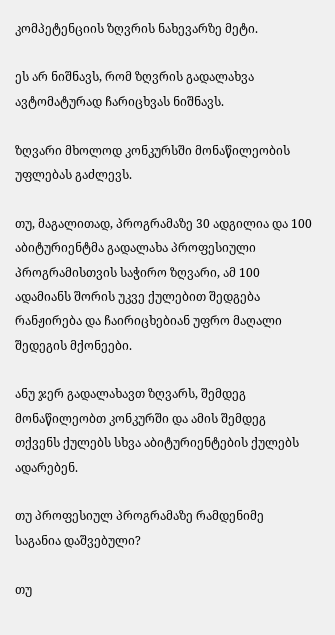კომპეტენციის ზღვრის ნახევარზე მეტი.

ეს არ ნიშნავს, რომ ზღვრის გადალახვა ავტომატურად ჩარიცხვას ნიშნავს.

ზღვარი მხოლოდ კონკურსში მონაწილეობის უფლებას გაძლევს.

თუ, მაგალითად, პროგრამაზე 30 ადგილია და 100 აბიტურიენტმა გადალახა პროფესიული პროგრამისთვის საჭირო ზღვარი, ამ 100 ადამიანს შორის უკვე ქულებით შედგება რანჟირება და ჩაირიცხებიან უფრო მაღალი შედეგის მქონეები.

ანუ ჯერ გადალახავთ ზღვარს, შემდეგ მონაწილეობთ კონკურში და ამის შემდეგ თქვენს ქულებს სხვა აბიტურიენტების ქულებს ადარებენ.

თუ პროფესიულ პროგრამაზე რამდენიმე საგანია დაშვებული?

თუ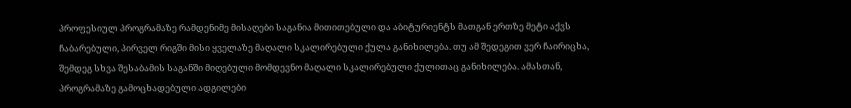პროფესიულ პროგრამაზე რამდენიმე მისაღები საგანია მითითებული და აბიტურიენტს მათგან ერთზე მეტი აქვს ჩაბარებული, პირველ რიგში მისი ყველაზე მაღალი სკალირებული ქულა განიხილება. თუ ამ შედეგით ვერ ჩაირიცხა, შემდეგ სხვა შესაბამის საგანში მიღებული მომდევნო მაღალი სკალირებული ქულითაც განიხილება. ამასთან, პროგრამაზე გამოცხადებული ადგილები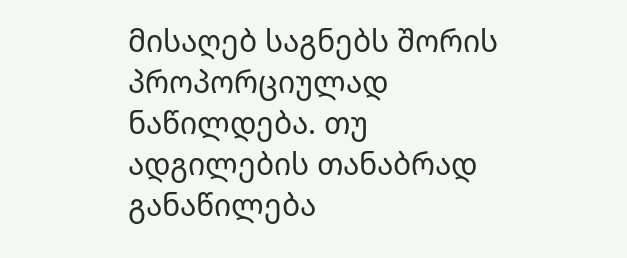მისაღებ საგნებს შორის პროპორციულად ნაწილდება. თუ ადგილების თანაბრად განაწილება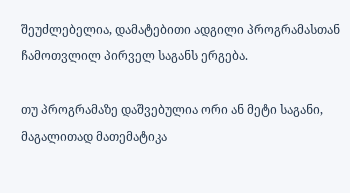შეუძლებელია, დამატებითი ადგილი პროგრამასთან ჩამოთვლილ პირველ საგანს ერგება.

თუ პროგრამაზე დაშვებულია ორი ან მეტი საგანი, მაგალითად მათემატიკა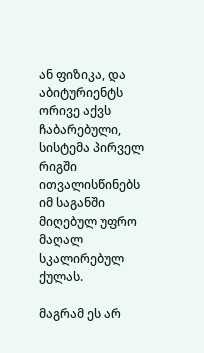ან ფიზიკა, და აბიტურიენტს ორივე აქვს ჩაბარებული, სისტემა პირველ რიგში ითვალისწინებს იმ საგანში მიღებულ უფრო მაღალ სკალირებულ ქულას.

მაგრამ ეს არ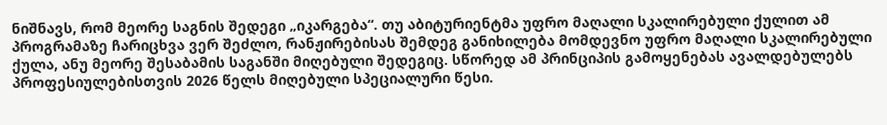ნიშნავს, რომ მეორე საგნის შედეგი „იკარგება“. თუ აბიტურიენტმა უფრო მაღალი სკალირებული ქულით ამ პროგრამაზე ჩარიცხვა ვერ შეძლო, რანჟირებისას შემდეგ განიხილება მომდევნო უფრო მაღალი სკალირებული ქულა, ანუ მეორე შესაბამის საგანში მიღებული შედეგიც. სწორედ ამ პრინციპის გამოყენებას ავალდებულებს პროფესიულებისთვის 2026 წელს მიღებული სპეციალური წესი.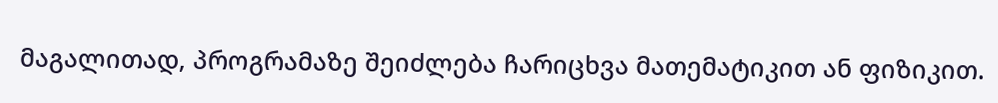მაგალითად, პროგრამაზე შეიძლება ჩარიცხვა მათემატიკით ან ფიზიკით.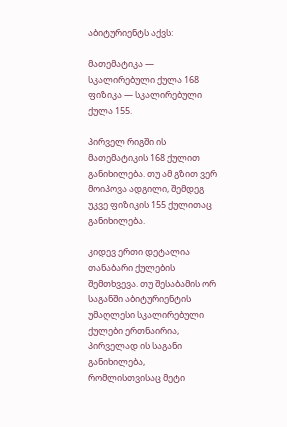აბიტურიენტს აქვს:

მათემატიკა — სკალირებული ქულა 168 ფიზიკა — სკალირებული ქულა 155.

პირველ რიგში ის მათემატიკის 168 ქულით განიხილება. თუ ამ გზით ვერ მოიპოვა ადგილი, შემდეგ უკვე ფიზიკის 155 ქულითაც განიხილება.

კიდევ ერთი დეტალია თანაბარი ქულების შემთხვევა. თუ შესაბამის ორ საგანში აბიტურიენტის უმაღლესი სკალირებული ქულები ერთნაირია, პირველად ის საგანი განიხილება, რომლისთვისაც მეტი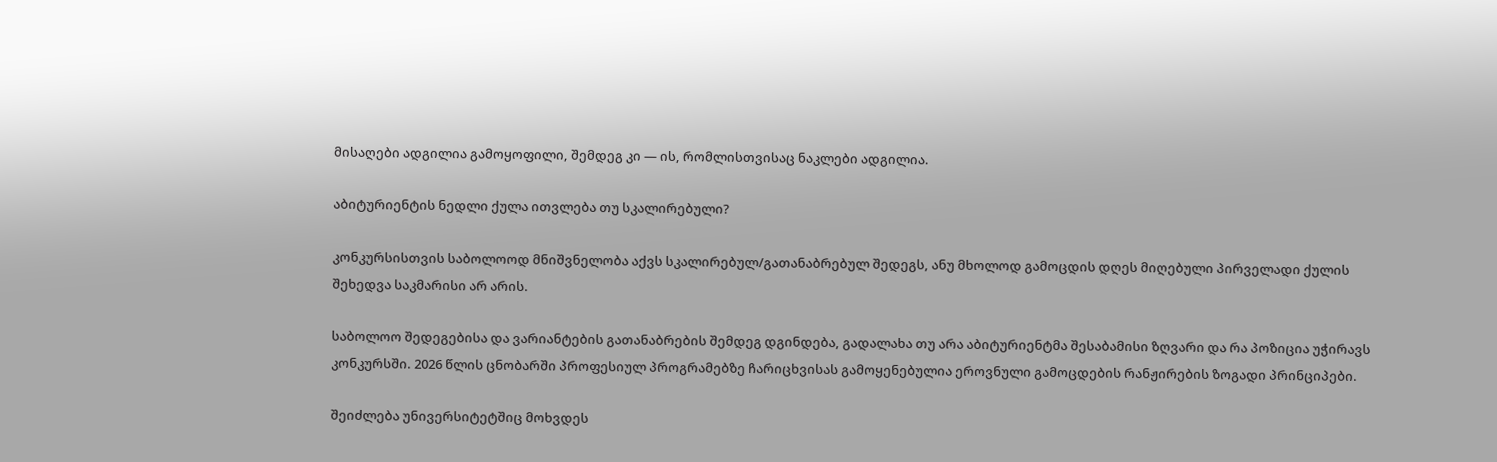მისაღები ადგილია გამოყოფილი, შემდეგ კი — ის, რომლისთვისაც ნაკლები ადგილია.

აბიტურიენტის ნედლი ქულა ითვლება თუ სკალირებული?

კონკურსისთვის საბოლოოდ მნიშვნელობა აქვს სკალირებულ/გათანაბრებულ შედეგს, ანუ მხოლოდ გამოცდის დღეს მიღებული პირველადი ქულის შეხედვა საკმარისი არ არის.

საბოლოო შედეგებისა და ვარიანტების გათანაბრების შემდეგ დგინდება, გადალახა თუ არა აბიტურიენტმა შესაბამისი ზღვარი და რა პოზიცია უჭირავს კონკურსში. 2026 წლის ცნობარში პროფესიულ პროგრამებზე ჩარიცხვისას გამოყენებულია ეროვნული გამოცდების რანჟირების ზოგადი პრინციპები.

შეიძლება უნივერსიტეტშიც მოხვდეს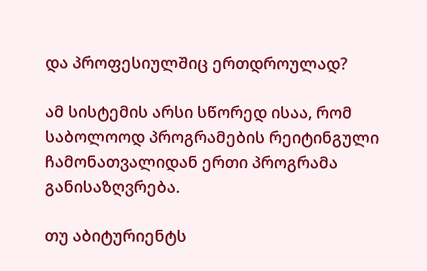და პროფესიულშიც ერთდროულად?

ამ სისტემის არსი სწორედ ისაა, რომ საბოლოოდ პროგრამების რეიტინგული ჩამონათვალიდან ერთი პროგრამა განისაზღვრება.

თუ აბიტურიენტს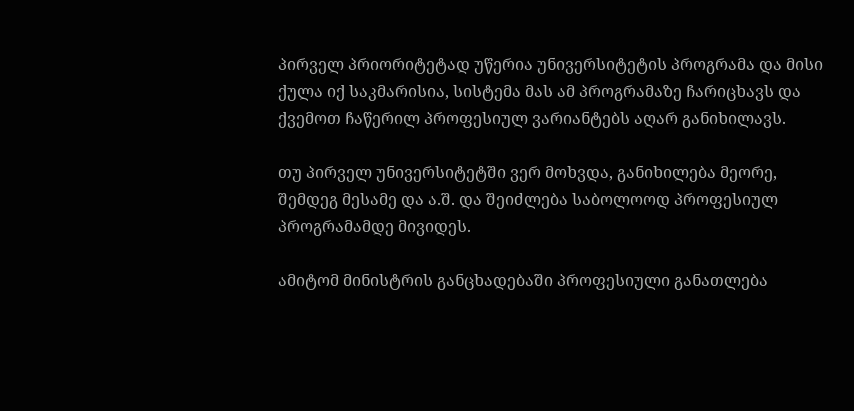პირველ პრიორიტეტად უწერია უნივერსიტეტის პროგრამა და მისი ქულა იქ საკმარისია, სისტემა მას ამ პროგრამაზე ჩარიცხავს და ქვემოთ ჩაწერილ პროფესიულ ვარიანტებს აღარ განიხილავს.

თუ პირველ უნივერსიტეტში ვერ მოხვდა, განიხილება მეორე, შემდეგ მესამე და ა.შ. და შეიძლება საბოლოოდ პროფესიულ პროგრამამდე მივიდეს.

ამიტომ მინისტრის განცხადებაში პროფესიული განათლება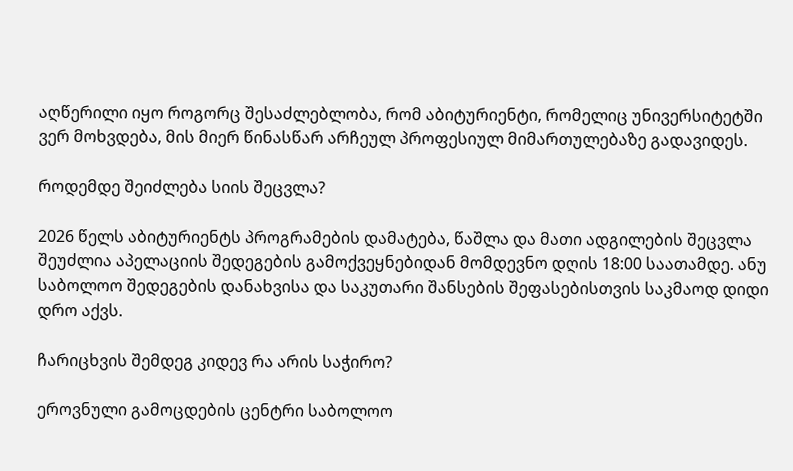აღწერილი იყო როგორც შესაძლებლობა, რომ აბიტურიენტი, რომელიც უნივერსიტეტში ვერ მოხვდება, მის მიერ წინასწარ არჩეულ პროფესიულ მიმართულებაზე გადავიდეს.

როდემდე შეიძლება სიის შეცვლა?

2026 წელს აბიტურიენტს პროგრამების დამატება, წაშლა და მათი ადგილების შეცვლა შეუძლია აპელაციის შედეგების გამოქვეყნებიდან მომდევნო დღის 18:00 საათამდე. ანუ საბოლოო შედეგების დანახვისა და საკუთარი შანსების შეფასებისთვის საკმაოდ დიდი დრო აქვს.

ჩარიცხვის შემდეგ კიდევ რა არის საჭირო?

ეროვნული გამოცდების ცენტრი საბოლოო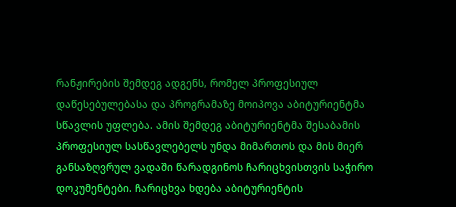რანჟირების შემდეგ ადგენს, რომელ პროფესიულ დაწესებულებასა და პროგრამაზე მოიპოვა აბიტურიენტმა სწავლის უფლება. ამის შემდეგ აბიტურიენტმა შესაბამის პროფესიულ სასწავლებელს უნდა მიმართოს და მის მიერ განსაზღვრულ ვადაში წარადგინოს ჩარიცხვისთვის საჭირო დოკუმენტები. ჩარიცხვა ხდება აბიტურიენტის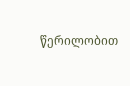წერილობით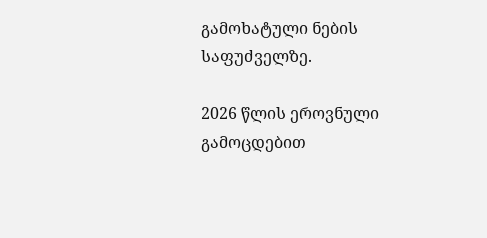გამოხატული ნების საფუძველზე.

2026 წლის ეროვნული გამოცდებით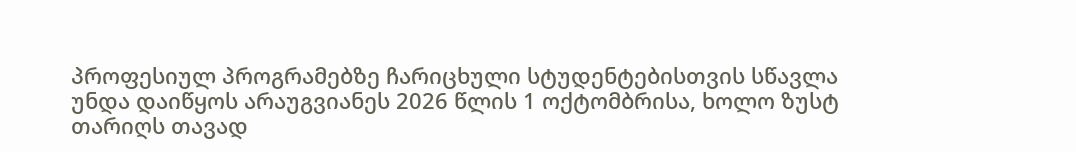პროფესიულ პროგრამებზე ჩარიცხული სტუდენტებისთვის სწავლა უნდა დაიწყოს არაუგვიანეს 2026 წლის 1 ოქტომბრისა, ხოლო ზუსტ თარიღს თავად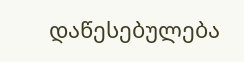დაწესებულება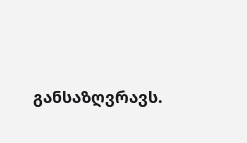განსაზღვრავს.